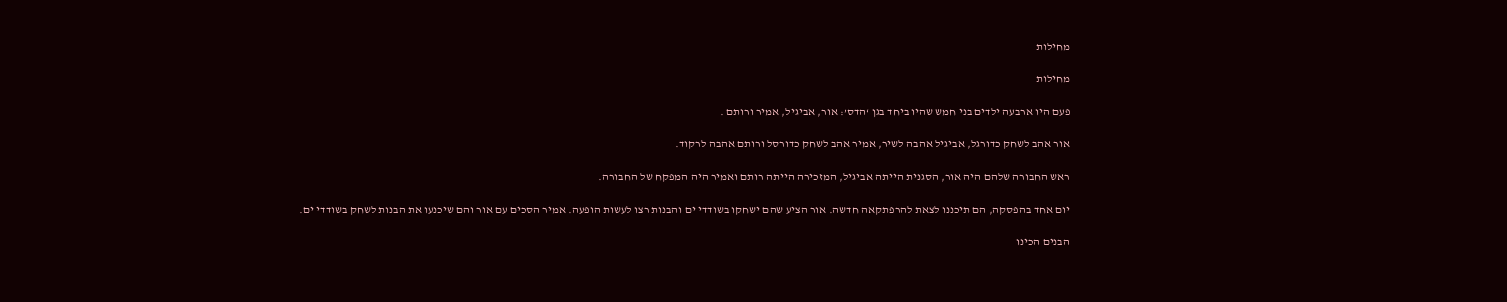מחילות

מחילות

פעם היו ארבעה ילדים בני חמש שהיו ביחד בגן ‘הדס’: אור, אביגיל, אמיר ורותם .

אור אהב לשחק כדורגל, אביגיל אהבה לשיר, אמיר אהב לשחק כדורסל ורותם אהבה לרקוד.

ראש החבורה שלהם היה אור, הסגנית הייתה אביגיל, המזכירה הייתה רותם ואמיר היה המפקח של החבורה.

יום אחד בהפסקה, הם תיכננו לצאת להרפתקאה חדשה. אור הציע שהם ישחקו בשודדי ים והבנות רצו לעשות הופעה. אמיר הסכים עם אור והם שיכנעו את הבנות לשחק בשודדי ים.

הבנים הכינו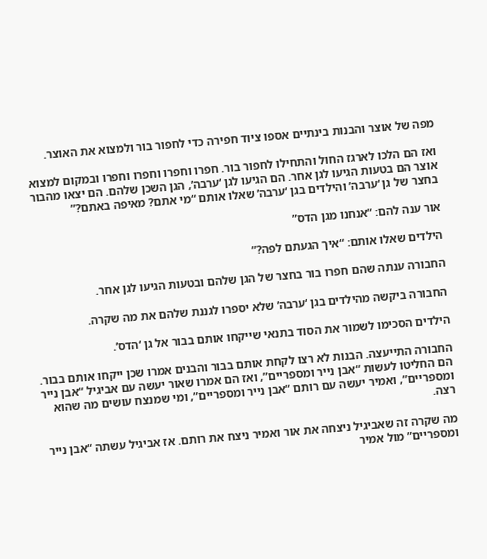מפה של אוצר והבנות בינתיים אספו ציוד חפירה כדי לחפור בור ולמצוא את האוצר.

ואז הם הלכו לארגז החול והתחילו לחפור בור. חפרו וחפרו וחפרו וחפרו ובמקום למצוא אוצר הם בטעות הגיעו לגן אחר. הם הגיעו לגן ‘ערבה’, הגן השכן שלהם. הם יצאו מהבור בחצר של גן ‘ערבה’ והילדים בגן ‘ערבה’ שאלו אותם “מי אתם? מאיפה באתם?”

אור ענה להם: “אנחנו מגן הדס”

הילדים שאלו אותם: “איך הגעתם לפה?”

החבורה ענתה שהם חפרו בור בחצר של הגן שלהם ובטעות הגיעו לגן אחר.

החבורה ביקשה מהילדים בגן ‘ערבה’ שלא יספרו לגננת שלהם את מה שקרה.

הילדים הסכימו לשמור את הסוד בתנאי שייקחו אותם בבור אל גן ‘הדס’.

החבורה התייעצה. הבנות לא רצו לקחת אותם בבור והבנים אמרו שכן ייקחו אותם בבור. הם החליטו לעשות “אבן נייר ומספריים”, ואז הם אמרו שאור יעשה עם אביגיל “אבן נייר ומספריים”, ואמיר יעשה עם רותם “אבן נייר ומספריים”, ומי שמנצח עושים מה שהוא רצה.

מה שקרה זה שאביגיל ניצחה את אור ואמיר ניצח את רותם. אז אביגיל עשתה “אבן נייר ומספריים” מול אמיר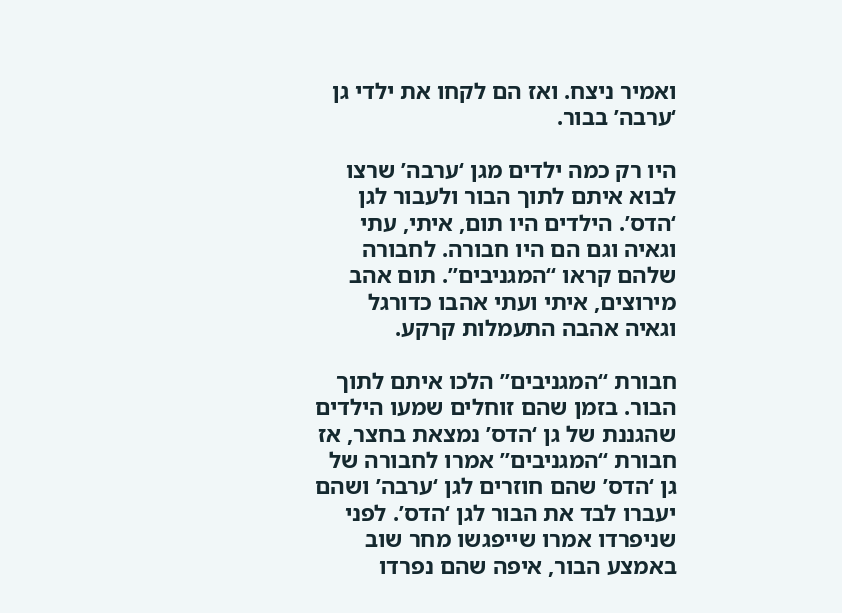ואמיר ניצח. ואז הם לקחו את ילדי גן ‘ערבה’ בבור.

היו רק כמה ילדים מגן ‘ערבה’ שרצו לבוא איתם לתוך הבור ולעבור לגן ‘הדס’. הילדים היו תום, איתי, עתי וגאיה וגם הם היו חבורה. לחבורה שלהם קראו “המגניבים”. תום אהב מירוצים, איתי ועתי אהבו כדורגל וגאיה אהבה התעמלות קרקע.

חבורת “המגניבים” הלכו איתם לתוך הבור. בזמן שהם זוחלים שמעו הילדים שהגננת של גן ‘הדס’ נמצאת בחצר, אז חבורת “המגניבים” אמרו לחבורה של גן ‘הדס’ שהם חוזרים לגן ‘ערבה’ ושהם יעברו לבד את הבור לגן ‘הדס’. לפני שניפרדו אמרו שייפגשו מחר שוב באמצע הבור, איפה שהם נפרדו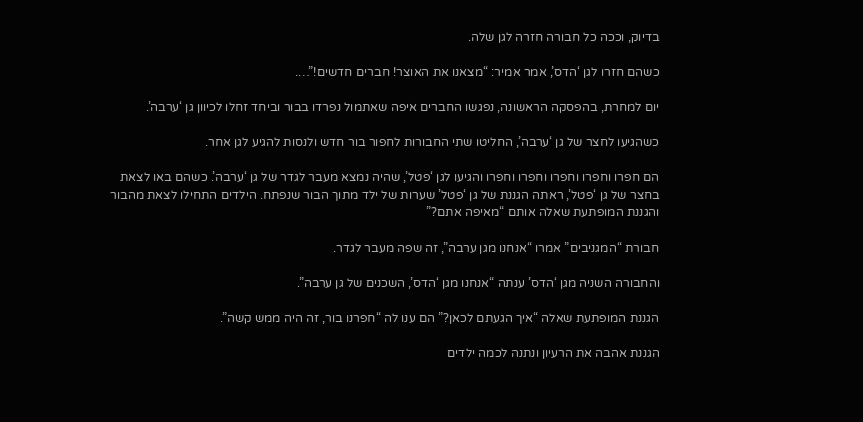בדיוק, וככה כל חבורה חזרה לגן שלה.

כשהם חזרו לגן ‘הדס’, אמר אמיר: “מצאנו את האוצר! חברים חדשים!”….

יום למחרת, בהפסקה הראשונה, נפגשו החברים איפה שאתמול נפרדו בבור וביחד זחלו לכיוון גן ‘ערבה’.

כשהגיעו לחצר של גן ‘ערבה’, החליטו שתי החבורות לחפור בור חדש ולנסות להגיע לגן אחר.

הם חפרו וחפרו וחפרו וחפרו וחפרו והגיעו לגן ‘פטל’, שהיה נמצא מעבר לגדר של גן ‘ערבה’. כשהם באו לצאת בחצר של גן ‘פטל’, ראתה הגננת של גן ‘פטל’ שערות של ילד מתוך הבור שנפתח. הילדים התחילו לצאת מהבור והגננת המופתעת שאלה אותם “מאיפה אתם?”

חבורת “המגניבים” אמרו “אנחנו מגן ערבה”, זה שפה מעבר לגדר.

והחבורה השניה מגן ‘הדס’ ענתה “אנחנו מגן ‘הדס’, השכנים של גן ערבה”.

הגננת המופתעת שאלה “איך הגעתם לכאן?” הם ענו לה “חפרנו בור, זה היה ממש קשה”.

הגננת אהבה את הרעיון ונתנה לכמה ילדים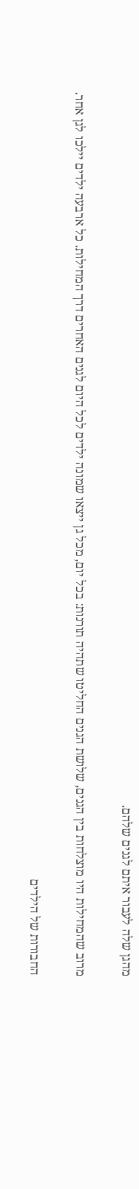מהגן שלה לעבור איתם לגנים שלהם.

מרוב שהמחילות היו מוצלחות בין הגנים, שלושת הגנים החליטו שתהיה תורנות: בכל יום, מכל גן ייצאו שמונה ילדים לכל היום לגנים האחרים דרך המחילות. כל ארבעה ילדים יילכו לגן אחר.

החבורות של הילדים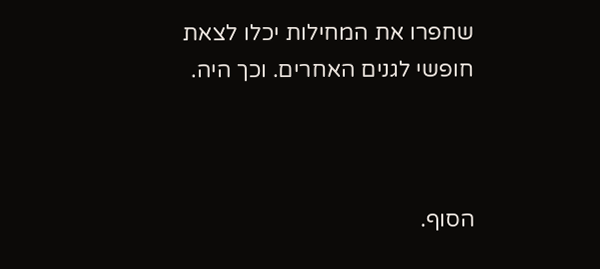שחפרו את המחילות יכלו לצאת חופשי לגנים האחרים. וכך היה.



הסוף.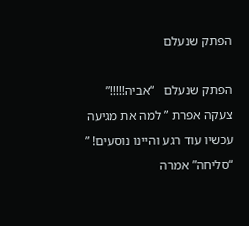הפתק שנעלם

הפתק שנעלם   “אביה!!!!!” צעקה אפרת ” למה את מגיעה עכשיו עוד רגע והיינו נוסעים! ” “סליחה” אמרה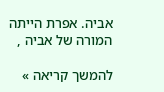אביה. אפרת הייתה המורה של אביה ,

להמשך קריאה »